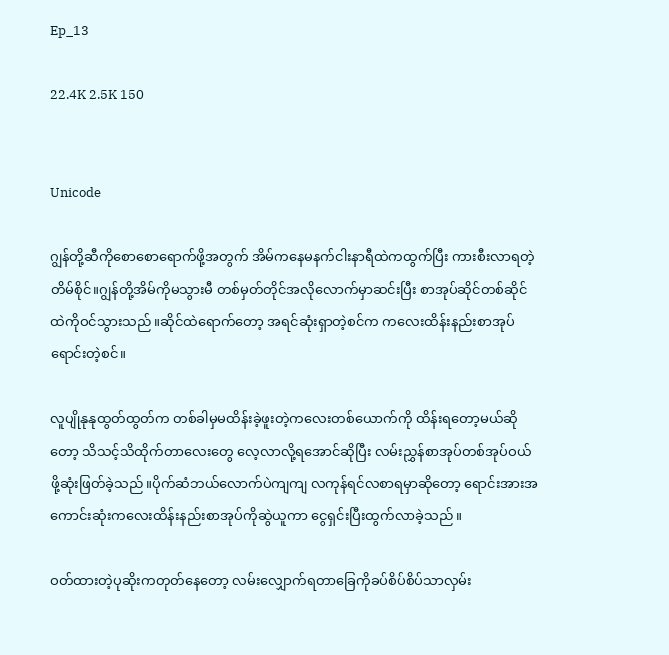Ep_13

22.4K 2.5K 150


Unicode

ဂျွန်တို့ဆီကိုစောစောရောက်ဖို့အတွက် အိမ်ကနေမနက်ငါးနာရီထဲကထွက်ပြီး ကားစီးလာရတဲ့တိမ်စိုင်။ဂျွန်တို့အိမ်ကိုမသွားမီ တစ်မှတ်တိုင်အလိုလောက်မှာဆင်းပြီး စာအုပ်ဆိုင်တစ်ဆိုင်ထဲကိုဝင်သွားသည်။ဆိုင်ထဲရောက်တော့ အရင်ဆုံးရှာတဲ့စင်က ကလေးထိန်းနည်းစာအုပ်ရောင်းတဲ့စင်။

လူပျိုနုနုထွတ်ထွတ်က တစ်ခါမှမထိန်းခဲ့ဖူးတဲ့ကလေးတစ်ယောက်ကို ထိန်းရတော့မယ်ဆိုတော့ သိသင့်သိထိုက်တာလေးတွေ လေ့လာလို့ရအောင်ဆိုပြီး လမ်းညွှန်စာအုပ်တစ်အုပ်ဝယ်ဖို့ဆုံးဖြတ်ခဲ့သည်။ပိုက်ဆံဘယ်လောက်ပဲကျကျ လကုန်ရင်လစာရမှာဆိုတော့ ရောင်းအားအကောင်းဆုံးကလေးထိန်းနည်းစာအုပ်ကိုဆွဲယူကာ ငွေရှင်းပြီးထွက်လာခဲ့သည်။

ဝတ်ထားတဲ့ပုဆိုးကတုတ်နေတော့ လမ်းလျှောက်ရတာခြေကိုခပ်စိပ်စိပ်သာလှမ်း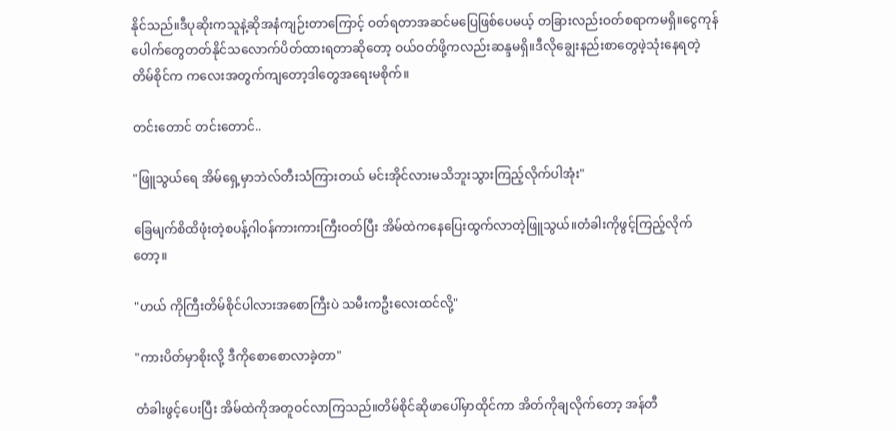နိုင်သည်။ဒီပုဆိုးကသူနဲ့ဆိုအနံကျဉ်းတာကြောင့် ဝတ်ရတာအဆင်မပြေဖြစ်ပေမယ့် တခြားလည်းဝတ်စရာကမရှိ။ငွေကုန်ပေါက်တွေတတ်နိုင်သလောက်ပိတ်ထားရတာဆိုတော့ ဝယ်ဝတ်ဖို့ကလည်းဆန္ဒမရှိ။ဒီလိုချွေးနည်း‌စာတွေဖဲ့သုံးနေရတဲ့တိမ်စိုင်က ကလေးအတွက်ကျတော့ဒါတွေအရေးမစိုက်။

တင်းတောင် တင်းတောင်..

"ဖြူသွယ်ရေ အိမ်ရှေ့မှာဘဲလ်တီးသံကြားတယ် မင်းအိုင်လားမသိဘူးသွားကြည့်လိုက်ပါအုံး"

ခြေမျက်စိထိဖုံးတဲ့စပန့်ဂါဝန်ကားကားကြီးဝတ်ပြီး အိမ်ထဲကနေပြေးထွက်လာတဲ့ဖြူသွယ်။တံခါးကိုဖွင့်ကြည့်လိုက်တော့။

"ဟယ် ကိုကြီးတိမ်စိုင်ပါလားအစောကြီးပဲ သမီးကဦးလေးထင်လို့"

"ကားပိတ်မှာစိုးလို့ ဒီကိုစောစောလာခဲ့တာ"

တံခါးဖွင့်ပေးပြီး အိမ်ထဲကိုအတူဝင်လာကြသည်။တိမ်စိုင်ဆိုဖာပေါ်မှာထိုင်ကာ အိတ်ကိုချလိုက်တော့ ‌အန်တီ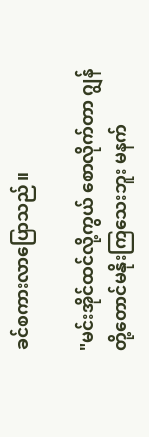ခင်စကားလာပြောသည်။

"မင်းအိုင်ထင်လို့ကွယ် စောလိုက်တာ ဂျွန်တို့တောင်မနိုးကြသေးဘူး မနက်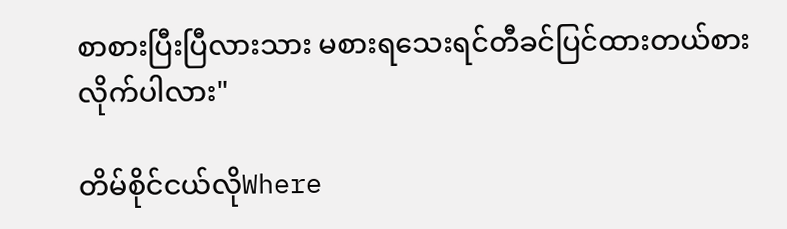စာစားပြီးပြီလားသား မစားရသေးရင်တီခင်ပြင်ထားတယ်စားလိုက်ပါလား"

တိမ်စိုင်ငယ်လိုWhere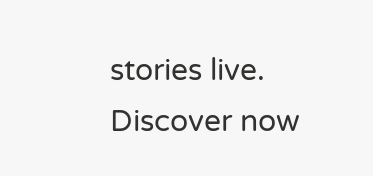stories live. Discover now